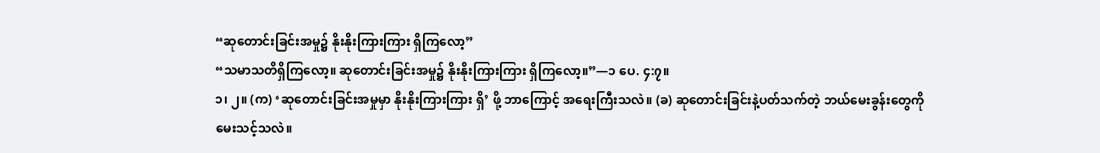“ဆုတောင်းခြင်းအမှု၌ နိုးနိုးကြားကြား ရှိကြလော့”
“သမာသတိရှိကြလော့။ ဆုတောင်းခြင်းအမှု၌ နိုးနိုးကြားကြား ရှိကြလော့။”—၁ ပေ. ၄:၇။
၁၊ ၂။ (က) ‘ဆုတောင်းခြင်းအမှုမှာ နိုးနိုးကြားကြား ရှိ’ ဖို့ ဘာကြောင့် အရေးကြီးသလဲ။ (ခ) ဆုတောင်းခြင်းနဲ့ပတ်သက်တဲ့ ဘယ်မေးခွန်းတွေကို မေးသင့်သလဲ။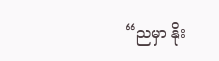“ညမှာ နိုး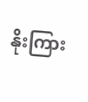နိုးကြား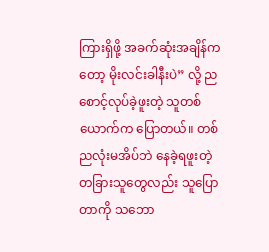ကြားရှိဖို့ အခက်ဆုံးအချိန်ကတော့ မိုးလင်းခါနီးပဲ” လို့ ညစောင့်လုပ်ခဲ့ဖူးတဲ့ သူတစ်ယောက်က ပြောတယ်။ တစ်ညလုံးမအိပ်ဘဲ နေခဲ့ရဖူးတဲ့ တခြားသူတွေလည်း သူပြောတာကို သဘော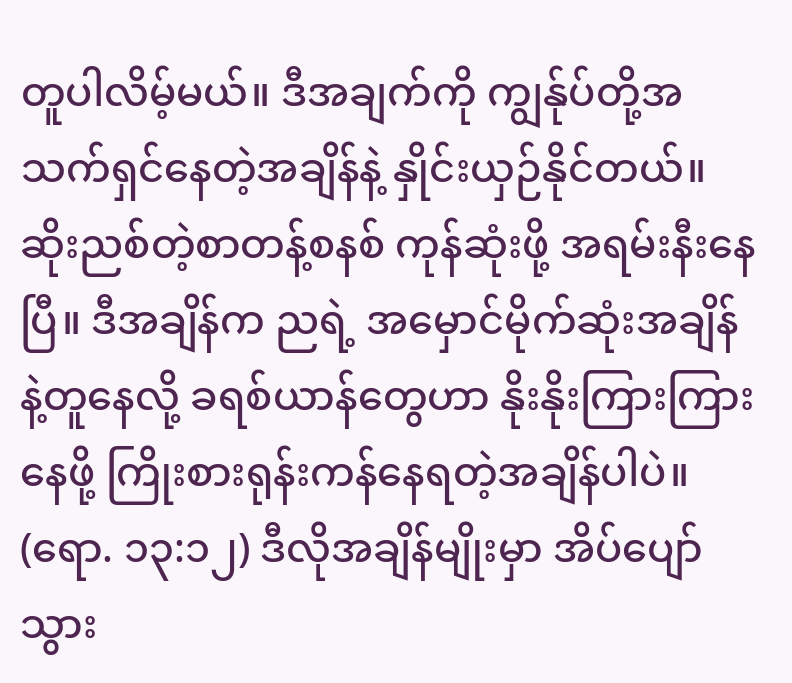တူပါလိမ့်မယ်။ ဒီအချက်ကို ကျွန်ုပ်တို့အသက်ရှင်နေတဲ့အချိန်နဲ့ နှိုင်းယှဉ်နိုင်တယ်။ ဆိုးညစ်တဲ့စာတန့်စနစ် ကုန်ဆုံးဖို့ အရမ်းနီးနေပြီ။ ဒီအချိန်က ညရဲ့ အမှောင်မိုက်ဆုံးအချိန်နဲ့တူနေလို့ ခရစ်ယာန်တွေဟာ နိုးနိုးကြားကြားနေဖို့ ကြိုးစားရုန်းကန်နေရတဲ့အချိန်ပါပဲ။ (ရော. ၁၃:၁၂) ဒီလိုအချိန်မျိုးမှာ အိပ်ပျော်သွား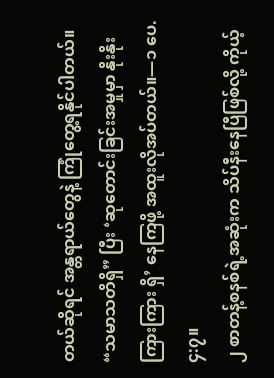တယ်ဆိုရင် အန္တရာယ်တွေနဲ့ ကြုံတွေ့ရနိုင်ပါတယ်။ “သမာသတိရှိ” ပြီး ‘ဆုတောင်းခြင်းအမှုမှာ နိုးနိုးကြားကြား ရှိ’ နေကြဖို့ အထူးလိုအပ်တယ်။—၁ ပေ. ၄:၇။
၂ စာတန့်စနစ်ရဲ့အဆုံးက သိပ်နီးနေပြီဖြစ်လို့ ကိုယ့်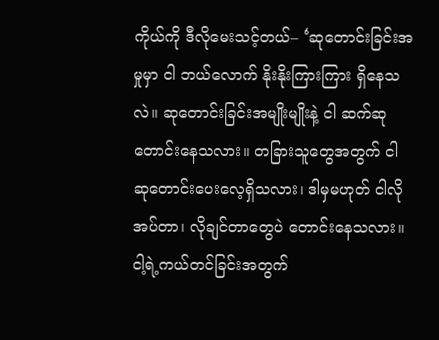ကိုယ်ကို ဒီလိုမေးသင့်တယ်– ‘ဆုတောင်းခြင်းအမှုမှာ ငါ ဘယ်လောက် နိုးနိုးကြားကြား ရှိနေသလဲ။ ဆုတောင်းခြင်းအမျိုးမျိုးနဲ့ ငါ ဆက်ဆုတောင်းနေသလား။ တခြားသူတွေအတွက် ငါ ဆုတောင်းပေးလေ့ရှိသလား၊ ဒါမှမဟုတ် ငါလိုအပ်တာ၊ လိုချင်တာတွေပဲ တောင်းနေသလား။ ငါ့ရဲ့ကယ်တင်ခြင်းအတွက်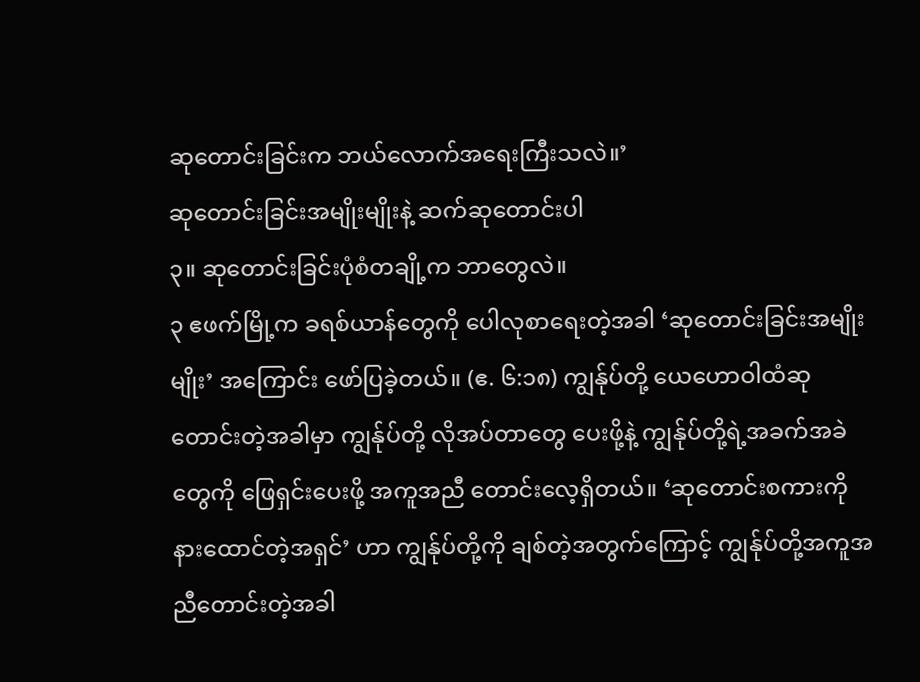ဆုတောင်းခြင်းက ဘယ်လောက်အရေးကြီးသလဲ။’
ဆုတောင်းခြင်းအမျိုးမျိုးနဲ့ ဆက်ဆုတောင်းပါ
၃။ ဆုတောင်းခြင်းပုံစံတချို့က ဘာတွေလဲ။
၃ ဧဖက်မြို့က ခရစ်ယာန်တွေကို ပေါလုစာရေးတဲ့အခါ ‘ဆုတောင်းခြင်းအမျိုးမျိုး’ အကြောင်း ဖော်ပြခဲ့တယ်။ (ဧ. ၆:၁၈) ကျွန်ုပ်တို့ ယေဟောဝါထံဆုတောင်းတဲ့အခါမှာ ကျွန်ုပ်တို့ လိုအပ်တာတွေ ပေးဖို့နဲ့ ကျွန်ုပ်တို့ရဲ့အခက်အခဲတွေကို ဖြေရှင်းပေးဖို့ အကူအညီ တောင်းလေ့ရှိတယ်။ ‘ဆုတောင်းစကားကို နားထောင်တဲ့အရှင်’ ဟာ ကျွန်ုပ်တို့ကို ချစ်တဲ့အတွက်ကြောင့် ကျွန်ုပ်တို့အကူအညီတောင်းတဲ့အခါ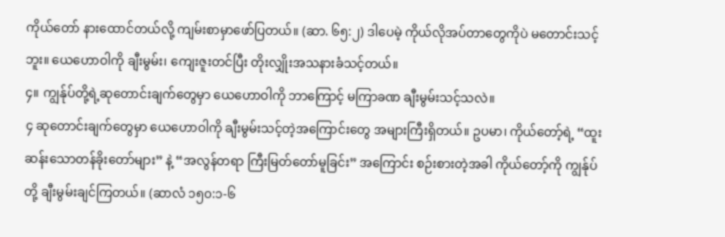ကိုယ်တော် နားထောင်တယ်လို့ ကျမ်းစာမှာဖော်ပြတယ်။ (ဆာ. ၆၅:၂) ဒါပေမဲ့ ကိုယ်လိုအပ်တာတွေကိုပဲ မတောင်းသင့်ဘူး။ ယေဟောဝါကို ချီးမွမ်း၊ ကျေးဇူးတင်ပြီး တိုးလျှိုးအသနားခံသင့်တယ်။
၄။ ကျွန်ုပ်တို့ရဲ့ဆုတောင်းချက်တွေမှာ ယေဟောဝါကို ဘာကြောင့် မကြာခဏ ချီးမွမ်းသင့်သလဲ။
၄ ဆုတောင်းချက်တွေမှာ ယေဟောဝါကို ချီးမွမ်းသင့်တဲ့အကြောင်းတွေ အများကြီးရှိတယ်။ ဥပမာ၊ ကိုယ်တော့်ရဲ့ “ထူးဆန်းသောတန်ခိုးတော်များ” နဲ့ “အလွန်တရာ ကြီးမြတ်တော်မူခြင်း” အကြောင်း စဉ်းစားတဲ့အခါ ကိုယ်တော့်ကို ကျွန်ုပ်တို့ ချီးမွမ်းချင်ကြတယ်။ (ဆာလံ ၁၅၀:၁-၆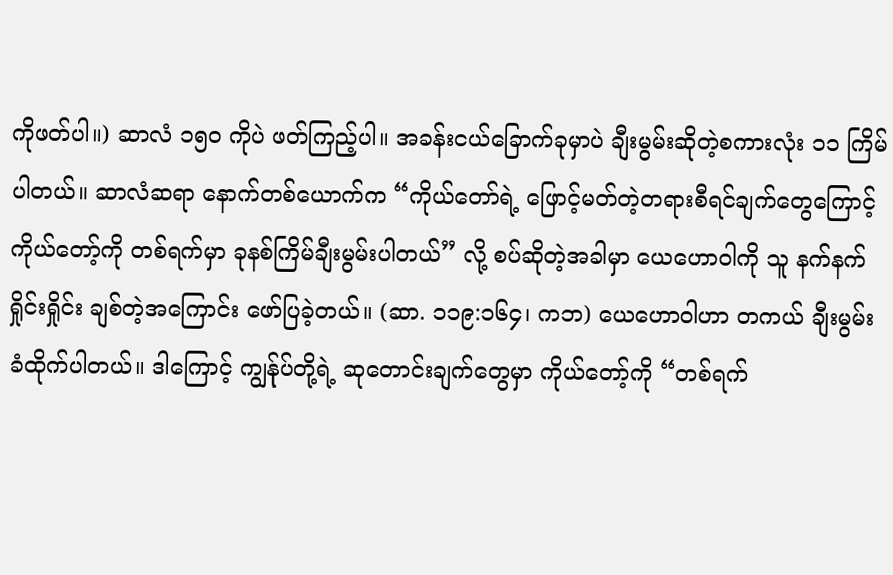ကိုဖတ်ပါ။) ဆာလံ ၁၅၀ ကိုပဲ ဖတ်ကြည့်ပါ။ အခန်းငယ်ခြောက်ခုမှာပဲ ချီးမွမ်းဆိုတဲ့စကားလုံး ၁၁ ကြိမ် ပါတယ်။ ဆာလံဆရာ နောက်တစ်ယောက်က “ကိုယ်တော်ရဲ့ ဖြောင့်မတ်တဲ့တရားစီရင်ချက်တွေကြောင့် ကိုယ်တော့်ကို တစ်ရက်မှာ ခုနစ်ကြိမ်ချီးမွမ်းပါတယ်” လို့ စပ်ဆိုတဲ့အခါမှာ ယေဟောဝါကို သူ နက်နက်ရှိုင်းရှိုင်း ချစ်တဲ့အကြောင်း ဖော်ပြခဲ့တယ်။ (ဆာ. ၁၁၉:၁၆၄၊ ကဘ) ယေဟောဝါဟာ တကယ် ချီးမွမ်းခံထိုက်ပါတယ်။ ဒါကြောင့် ကျွန်ုပ်တို့ရဲ့ ဆုတောင်းချက်တွေမှာ ကိုယ်တော့်ကို “တစ်ရက်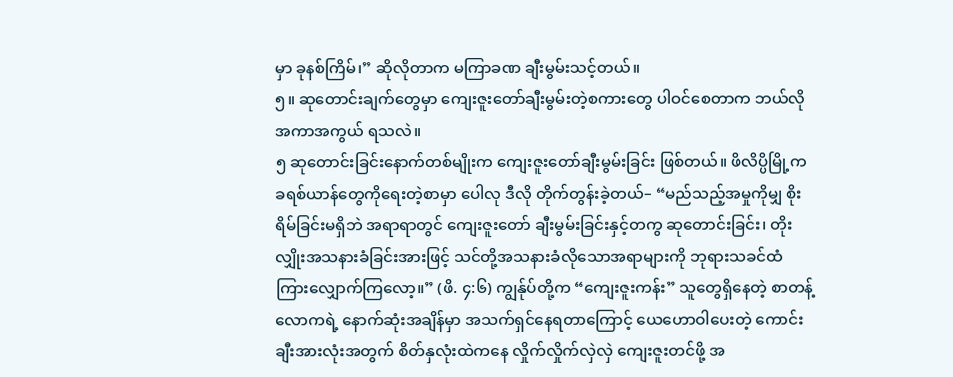မှာ ခုနစ်ကြိမ်၊” ဆိုလိုတာက မကြာခဏ ချီးမွမ်းသင့်တယ်။
၅။ ဆုတောင်းချက်တွေမှာ ကျေးဇူးတော်ချီးမွမ်းတဲ့စကားတွေ ပါဝင်စေတာက ဘယ်လိုအကာအကွယ် ရသလဲ။
၅ ဆုတောင်းခြင်းနောက်တစ်မျိုးက ကျေးဇူးတော်ချီးမွမ်းခြင်း ဖြစ်တယ်။ ဖိလိပ္ပိမြို့က ခရစ်ယာန်တွေကိုရေးတဲ့စာမှာ ပေါလု ဒီလို တိုက်တွန်းခဲ့တယ်– “မည်သည့်အမှုကိုမျှ စိုးရိမ်ခြင်းမရှိဘဲ အရာရာတွင် ကျေးဇူးတော် ချီးမွမ်းခြင်းနှင့်တကွ ဆုတောင်းခြင်း၊ တိုးလျှိုးအသနားခံခြင်းအားဖြင့် သင်တို့အသနားခံလိုသောအရာများကို ဘုရားသခင်ထံ ကြားလျှောက်ကြလော့။” (ဖိ. ၄:၆) ကျွန်ုပ်တို့က “ကျေးဇူးကန်း” သူတွေရှိနေတဲ့ စာတန့်လောကရဲ့ နောက်ဆုံးအချိန်မှာ အသက်ရှင်နေရတာကြောင့် ယေဟောဝါပေးတဲ့ ကောင်းချီးအားလုံးအတွက် စိတ်နှလုံးထဲကနေ လှိုက်လှိုက်လှဲလှဲ ကျေးဇူးတင်ဖို့ အ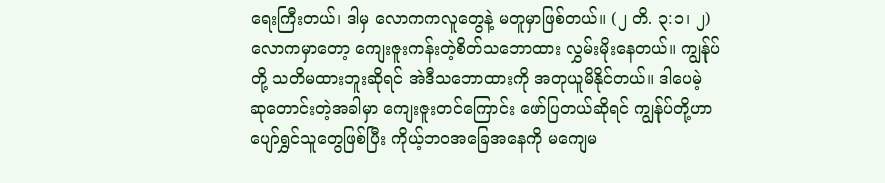ရေးကြီးတယ်၊ ဒါမှ လောကကလူတွေနဲ့ မတူမှာဖြစ်တယ်။ (၂ တိ. ၃:၁၊ ၂) လောကမှာတော့ ကျေးဇူးကန်းတဲ့စိတ်သဘောထား လွှမ်းမိုးနေတယ်။ ကျွန်ုပ်တို့ သတိမထားဘူးဆိုရင် အဲဒီသဘောထားကို အတုယူမိနိုင်တယ်။ ဒါပေမဲ့ ဆုတောင်းတဲ့အခါမှာ ကျေးဇူးတင်ကြောင်း ဖော်ပြတယ်ဆိုရင် ကျွန်ုပ်တို့ဟာ ပျော်ရွှင်သူတွေဖြစ်ပြီး ကိုယ့်ဘဝအခြေအနေကို မကျေမ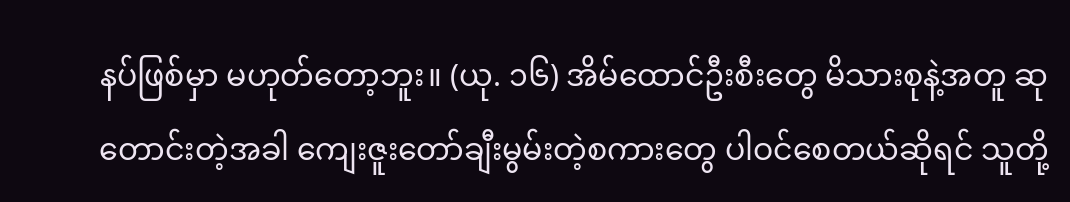နပ်ဖြစ်မှာ မဟုတ်တော့ဘူး။ (ယု. ၁၆) အိမ်ထောင်ဦးစီးတွေ မိသားစုနဲ့အတူ ဆုတောင်းတဲ့အခါ ကျေးဇူးတော်ချီးမွမ်းတဲ့စကားတွေ ပါဝင်စေတယ်ဆိုရင် သူတို့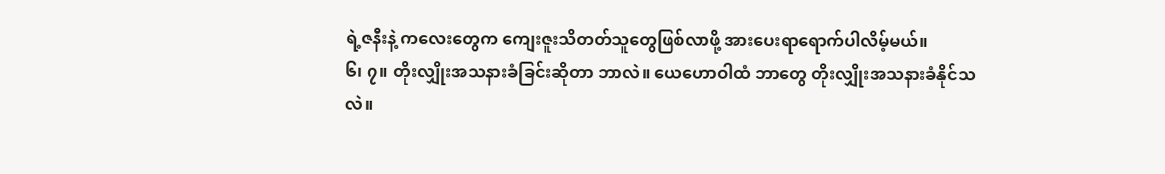ရဲ့ဇနီးနဲ့ ကလေးတွေက ကျေးဇူးသိတတ်သူတွေဖြစ်လာဖို့ အားပေးရာရောက်ပါလိမ့်မယ်။
၆၊ ၇။ တိုးလျှိုးအသနားခံခြင်းဆိုတာ ဘာလဲ။ ယေဟောဝါထံ ဘာတွေ တိုးလျှိုးအသနားခံနိုင်သလဲ။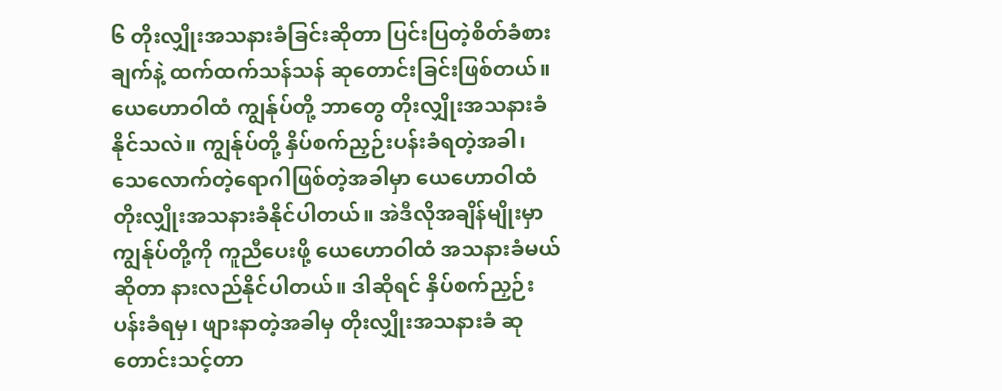၆ တိုးလျှိုးအသနားခံခြင်းဆိုတာ ပြင်းပြတဲ့စိတ်ခံစားချက်နဲ့ ထက်ထက်သန်သန် ဆုတောင်းခြင်းဖြစ်တယ်။ ယေဟောဝါထံ ကျွန်ုပ်တို့ ဘာတွေ တိုးလျှိုးအသနားခံနိုင်သလဲ။ ကျွန်ုပ်တို့ နှိပ်စက်ညှဉ်းပန်းခံရတဲ့အခါ၊ သေလောက်တဲ့ရောဂါဖြစ်တဲ့အခါမှာ ယေဟောဝါထံ တိုးလျှိုးအသနားခံနိုင်ပါတယ်။ အဲဒီလိုအချိန်မျိုးမှာ ကျွန်ုပ်တို့ကို ကူညီပေးဖို့ ယေဟောဝါထံ အသနားခံမယ်ဆိုတာ နားလည်နိုင်ပါတယ်။ ဒါဆိုရင် နှိပ်စက်ညှဉ်းပန်းခံရမှ၊ ဖျားနာတဲ့အခါမှ တိုးလျှိုးအသနားခံ ဆုတောင်းသင့်တာ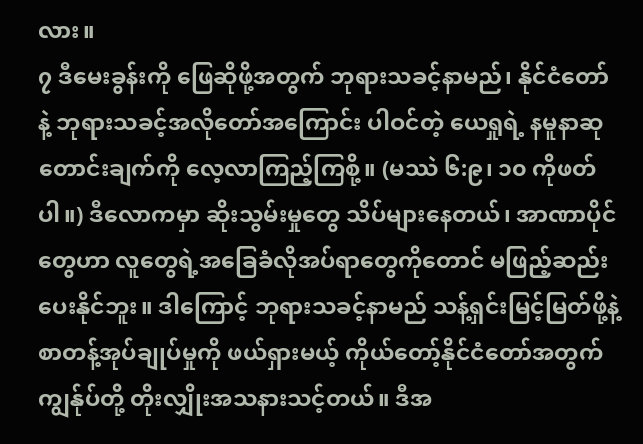လား။
၇ ဒီမေးခွန်းကို ဖြေဆိုဖို့အတွက် ဘုရားသခင့်နာမည်၊ နိုင်ငံတော်နဲ့ ဘုရားသခင့်အလိုတော်အကြောင်း ပါဝင်တဲ့ ယေရှုရဲ့ နမူနာဆုတောင်းချက်ကို လေ့လာကြည့်ကြစို့။ (မဿဲ ၆:၉၊ ၁၀ ကိုဖတ်ပါ။) ဒီလောကမှာ ဆိုးသွမ်းမှုတွေ သိပ်များနေတယ်၊ အာဏာပိုင်တွေဟာ လူတွေရဲ့အခြေခံလိုအပ်ရာတွေကိုတောင် မဖြည့်ဆည်းပေးနိုင်ဘူး။ ဒါကြောင့် ဘုရားသခင့်နာမည် သန့်ရှင်းမြင့်မြတ်ဖို့နဲ့ စာတန့်အုပ်ချုပ်မှုကို ဖယ်ရှားမယ့် ကိုယ်တော့်နိုင်ငံတော်အတွက် ကျွန်ုပ်တို့ တိုးလျှိုးအသနားသင့်တယ်။ ဒီအ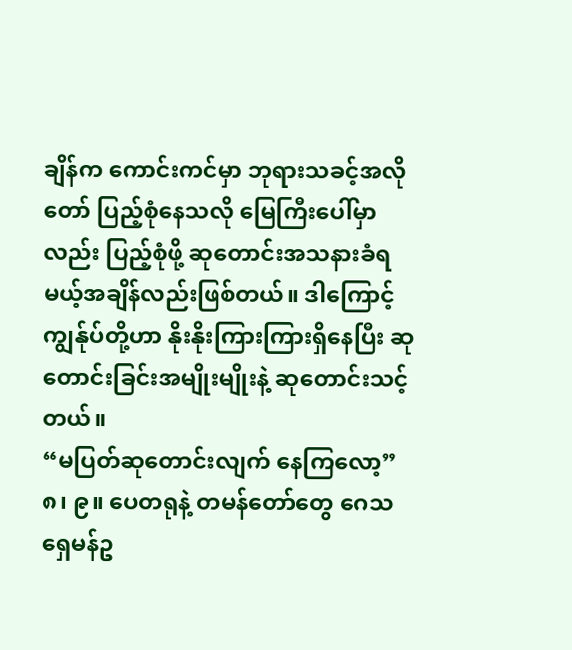ချိန်က ကောင်းကင်မှာ ဘုရားသခင့်အလိုတော် ပြည့်စုံနေသလို မြေကြီးပေါ်မှာလည်း ပြည့်စုံဖို့ ဆုတောင်းအသနားခံရမယ့်အချိန်လည်းဖြစ်တယ်။ ဒါကြောင့် ကျွန်ုပ်တို့ဟာ နိုးနိုးကြားကြားရှိနေပြီး ဆုတောင်းခြင်းအမျိုးမျိုးနဲ့ ဆုတောင်းသင့်တယ်။
“မပြတ်ဆုတောင်းလျက် နေကြလော့”
၈၊ ၉။ ပေတရုနဲ့ တမန်တော်တွေ ဂေသရှေမန်ဥ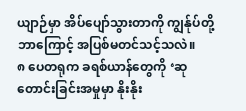ယျာဉ်မှာ အိပ်ပျော်သွားတာကို ကျွန်ုပ်တို့ ဘာကြောင့် အပြစ်မတင်သင့်သလဲ။
၈ ပေတရုက ခရစ်ယာန်တွေကို ‘ဆုတောင်းခြင်းအမှုမှာ နိုးနိုး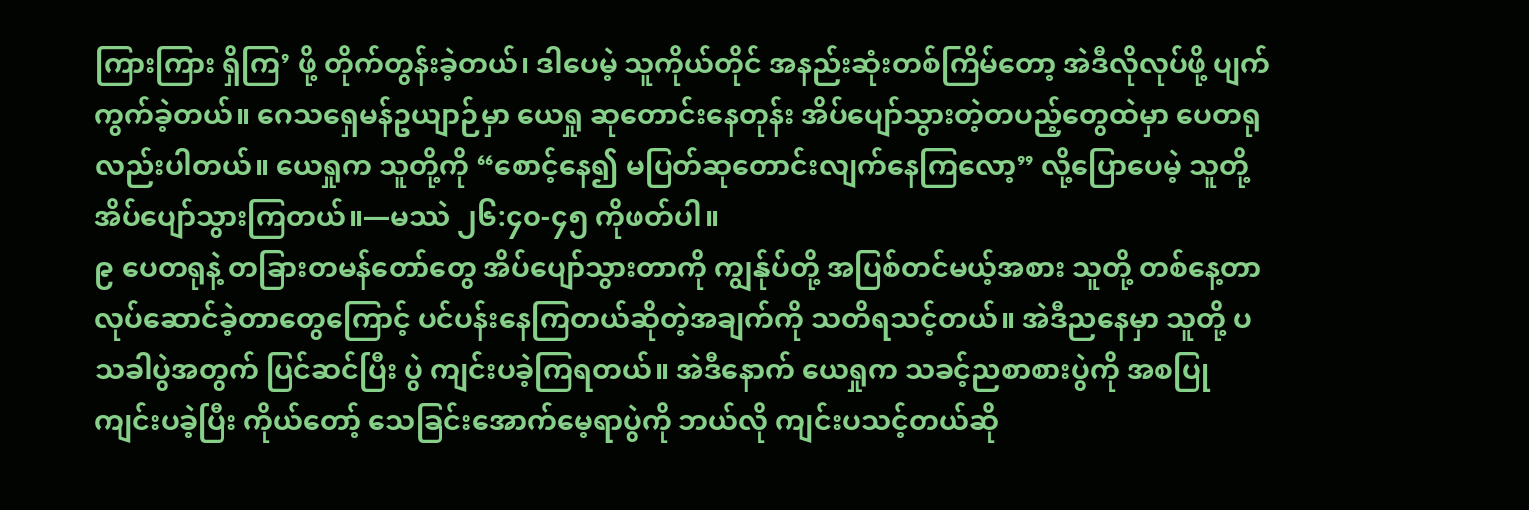ကြားကြား ရှိကြ’ ဖို့ တိုက်တွန်းခဲ့တယ်၊ ဒါပေမဲ့ သူကိုယ်တိုင် အနည်းဆုံးတစ်ကြိမ်တော့ အဲဒီလိုလုပ်ဖို့ ပျက်ကွက်ခဲ့တယ်။ ဂေသရှေမန်ဥယျာဉ်မှာ ယေရှု ဆုတောင်းနေတုန်း အိပ်ပျော်သွားတဲ့တပည့်တွေထဲမှာ ပေတရုလည်းပါတယ်။ ယေရှုက သူတို့ကို “စောင့်နေ၍ မပြတ်ဆုတောင်းလျက်နေကြလော့” လို့ပြောပေမဲ့ သူတို့ အိပ်ပျော်သွားကြတယ်။—မဿဲ ၂၆:၄၀-၄၅ ကိုဖတ်ပါ။
၉ ပေတရုနဲ့ တခြားတမန်တော်တွေ အိပ်ပျော်သွားတာကို ကျွန်ုပ်တို့ အပြစ်တင်မယ့်အစား သူတို့ တစ်နေ့တာလုပ်ဆောင်ခဲ့တာတွေကြောင့် ပင်ပန်းနေကြတယ်ဆိုတဲ့အချက်ကို သတိရသင့်တယ်။ အဲဒီညနေမှာ သူတို့ ပသခါပွဲအတွက် ပြင်ဆင်ပြီး ပွဲ ကျင်းပခဲ့ကြရတယ်။ အဲဒီနောက် ယေရှုက သခင့်ညစာစားပွဲကို အစပြု ကျင်းပခဲ့ပြီး ကိုယ်တော့် သေခြင်းအောက်မေ့ရာပွဲကို ဘယ်လို ကျင်းပသင့်တယ်ဆို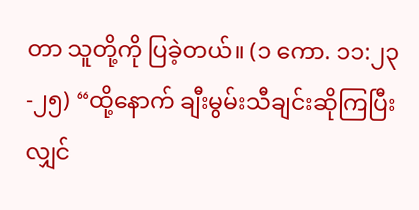တာ သူတို့ကို ပြခဲ့တယ်။ (၁ ကော. ၁၁:၂၃-၂၅) “ထို့နောက် ချီးမွမ်းသီချင်းဆိုကြပြီးလျှင်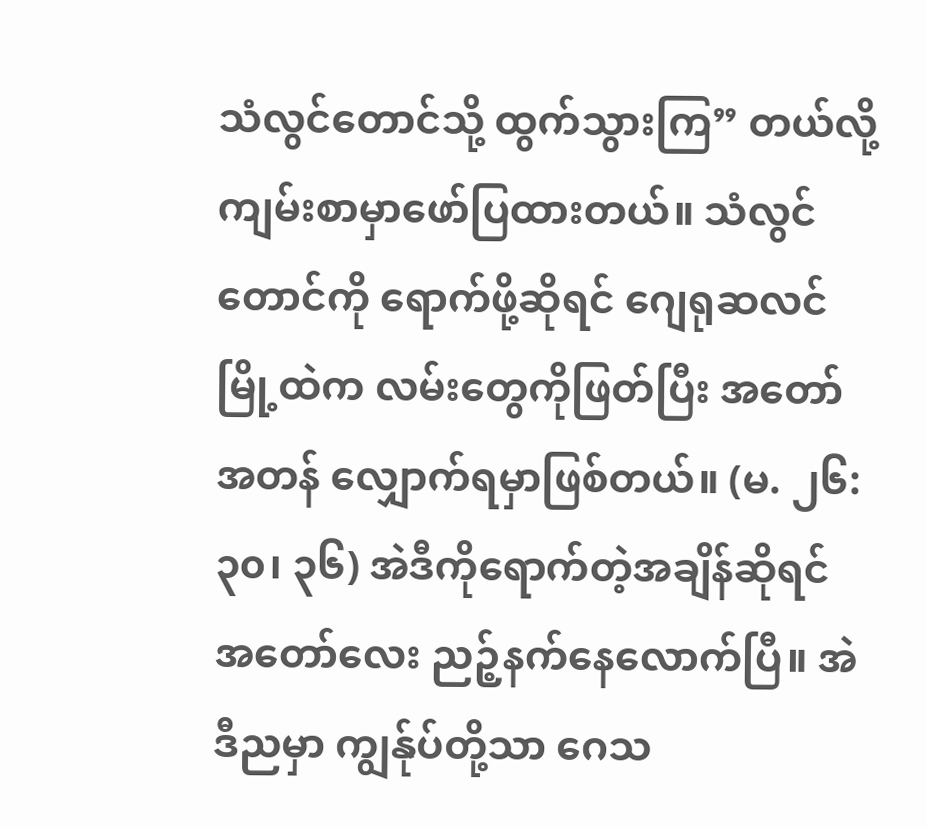သံလွင်တောင်သို့ ထွက်သွားကြ” တယ်လို့ ကျမ်းစာမှာဖော်ပြထားတယ်။ သံလွင်တောင်ကို ရောက်ဖို့ဆိုရင် ဂျေရုဆလင်မြို့ထဲက လမ်းတွေကိုဖြတ်ပြီး အတော်အတန် လျှောက်ရမှာဖြစ်တယ်။ (မ. ၂၆:၃၀၊ ၃၆) အဲဒီကိုရောက်တဲ့အချိန်ဆိုရင် အတော်လေး ညဉ့်နက်နေလောက်ပြီ။ အဲဒီညမှာ ကျွန်ုပ်တို့သာ ဂေသ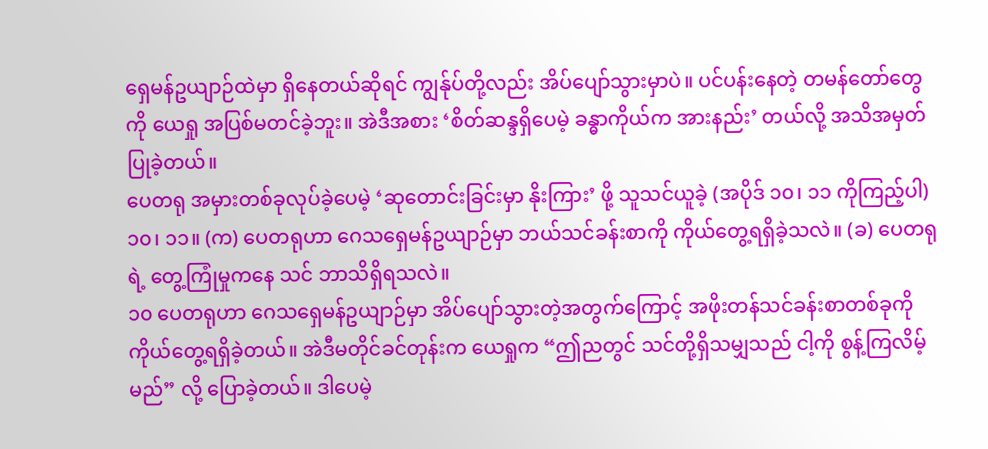ရှေမန်ဥယျာဉ်ထဲမှာ ရှိနေတယ်ဆိုရင် ကျွန်ုပ်တို့လည်း အိပ်ပျော်သွားမှာပဲ။ ပင်ပန်းနေတဲ့ တမန်တော်တွေကို ယေရှု အပြစ်မတင်ခဲ့ဘူး။ အဲဒီအစား ‘စိတ်ဆန္ဒရှိပေမဲ့ ခန္ဓာကိုယ်က အားနည်း’ တယ်လို့ အသိအမှတ်ပြုခဲ့တယ်။
ပေတရု အမှားတစ်ခုလုပ်ခဲ့ပေမဲ့ ‘ဆုတောင်းခြင်းမှာ နိုးကြား’ ဖို့ သူသင်ယူခဲ့ (အပိုဒ် ၁၀၊ ၁၁ ကိုကြည့်ပါ)
၁၀၊ ၁၁။ (က) ပေတရုဟာ ဂေသရှေမန်ဥယျာဉ်မှာ ဘယ်သင်ခန်းစာကို ကိုယ်တွေ့ရရှိခဲ့သလဲ။ (ခ) ပေတရုရဲ့ တွေ့ကြုံမှုကနေ သင် ဘာသိရှိရသလဲ။
၁၀ ပေတရုဟာ ဂေသရှေမန်ဥယျာဉ်မှာ အိပ်ပျော်သွားတဲ့အတွက်ကြောင့် အဖိုးတန်သင်ခန်းစာတစ်ခုကို ကိုယ်တွေ့ရရှိခဲ့တယ်။ အဲဒီမတိုင်ခင်တုန်းက ယေရှုက “ဤညတွင် သင်တို့ရှိသမျှသည် ငါ့ကို စွန့်ကြလိမ့်မည်” လို့ ပြောခဲ့တယ်။ ဒါပေမဲ့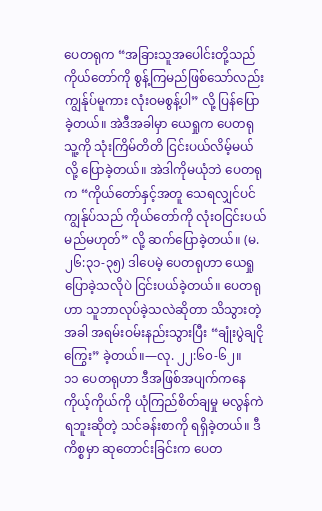ပေတရုက “အခြားသူအပေါင်းတို့သည် ကိုယ်တော်ကို စွန့်ကြမည်ဖြစ်သော်လည်း ကျွန်ုပ်မူကား လုံးဝမစွန့်ပါ” လို့ ပြန်ပြောခဲ့တယ်။ အဲဒီအခါမှာ ယေရှုက ပေတရု သူ့ကို သုံးကြိမ်တိတိ ငြင်းပယ်လိမ့်မယ်လို့ ပြောခဲ့တယ်။ အဲဒါကိုမယုံဘဲ ပေတရုက “ကိုယ်တော်နှင့်အတူ သေရလျှင်ပင် ကျွန်ုပ်သည် ကိုယ်တော်ကို လုံးဝငြင်းပယ်မည်မဟုတ်” လို့ ဆက်ပြောခဲ့တယ်။ (မ. ၂၆:၃၁-၃၅) ဒါပေမဲ့ ပေတရုဟာ ယေရှု ပြောခဲ့သလိုပဲ ငြင်းပယ်ခဲ့တယ်။ ပေတရုဟာ သူဘာလုပ်ခဲ့သလဲဆိုတာ သိသွားတဲ့အခါ အရမ်းဝမ်းနည်းသွားပြီး “ချုံးပွဲချငိုကြွေး” ခဲ့တယ်။—လု. ၂၂:၆၀-၆၂။
၁၁ ပေတရုဟာ ဒီအဖြစ်အပျက်ကနေ ကိုယ့်ကိုယ်ကို ယုံကြည်စိတ်ချမှု မလွန်ကဲရဘူးဆိုတဲ့ သင်ခန်းစာကို ရရှိခဲ့တယ်။ ဒီကိစ္စမှာ ဆုတောင်းခြင်းက ပေတ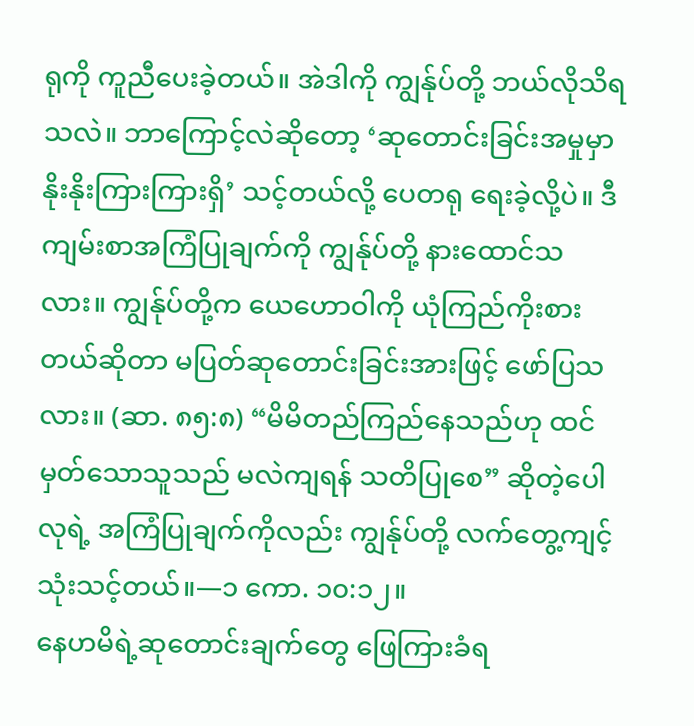ရုကို ကူညီပေးခဲ့တယ်။ အဲဒါကို ကျွန်ုပ်တို့ ဘယ်လိုသိရသလဲ။ ဘာကြောင့်လဲဆိုတော့ ‘ဆုတောင်းခြင်းအမှုမှာ နိုးနိုးကြားကြားရှိ’ သင့်တယ်လို့ ပေတရု ရေးခဲ့လို့ပဲ။ ဒီ ကျမ်းစာအကြံပြုချက်ကို ကျွန်ုပ်တို့ နားထောင်သလား။ ကျွန်ုပ်တို့က ယေဟောဝါကို ယုံကြည်ကိုးစားတယ်ဆိုတာ မပြတ်ဆုတောင်းခြင်းအားဖြင့် ဖော်ပြသလား။ (ဆာ. ၈၅:၈) “မိမိတည်ကြည်နေသည်ဟု ထင်မှတ်သောသူသည် မလဲကျရန် သတိပြုစေ” ဆိုတဲ့ပေါလုရဲ့ အကြံပြုချက်ကိုလည်း ကျွန်ုပ်တို့ လက်တွေ့ကျင့်သုံးသင့်တယ်။—၁ ကော. ၁၀:၁၂။
နေဟမိရဲ့ဆုတောင်းချက်တွေ ဖြေကြားခံရ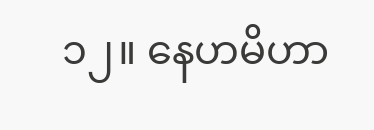၁၂။ နေဟမိဟာ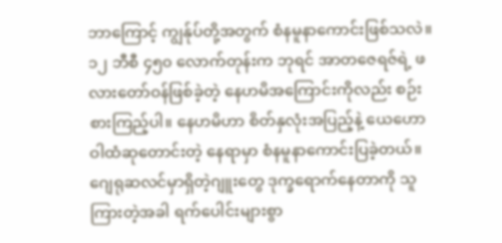ဘာကြောင့် ကျွန်ုပ်တို့အတွက် စံနမူနာကောင်းဖြစ်သလဲ။
၁၂ ဘီစီ ၄၅၀ လောက်တုန်းက ဘုရင် အာတဇေရဇ်ရဲ့ ဖလားတော်ဝန်ဖြစ်ခဲ့တဲ့ နေဟမိအကြောင်းကိုလည်း စဉ်းစားကြည့်ပါ။ နေဟမိဟာ စိတ်နှလုံးအပြည့်နဲ့ ယေဟောဝါထံဆုတောင်းတဲ့ နေရာမှာ စံနမူနာကောင်းပြခဲ့တယ်။ ဂျေရုဆလင်မှာရှိတဲ့ဂျူးတွေ ဒုက္ခရောက်နေတာကို သူကြားတဲ့အခါ ရက်ပေါင်းများစွာ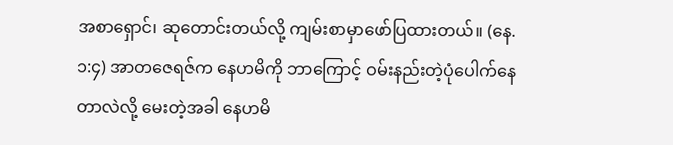အစာရှောင်၊ ဆုတောင်းတယ်လို့ ကျမ်းစာမှာဖော်ပြထားတယ်။ (နေ. ၁:၄) အာတဇေရဇ်က နေဟမိကို ဘာကြောင့် ဝမ်းနည်းတဲ့ပုံပေါက်နေတာလဲလို့ မေးတဲ့အခါ နေဟမိ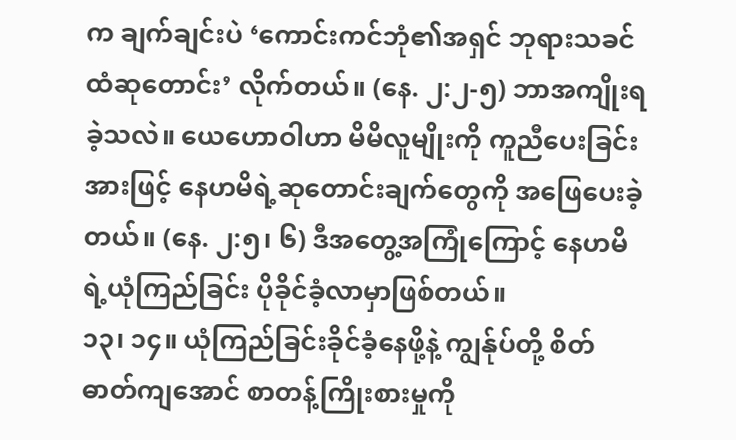က ချက်ချင်းပဲ ‘ကောင်းကင်ဘုံ၏အရှင် ဘုရားသခင်ထံဆုတောင်း’ လိုက်တယ်။ (နေ. ၂:၂-၅) ဘာအကျိုးရခဲ့သလဲ။ ယေဟောဝါဟာ မိမိလူမျိုးကို ကူညီပေးခြင်းအားဖြင့် နေဟမိရဲ့ဆုတောင်းချက်တွေကို အဖြေပေးခဲ့တယ်။ (နေ. ၂:၅၊ ၆) ဒီအတွေ့အကြုံကြောင့် နေဟမိရဲ့ယုံကြည်ခြင်း ပိုခိုင်ခံ့လာမှာဖြစ်တယ်။
၁၃၊ ၁၄။ ယုံကြည်ခြင်းခိုင်ခံ့နေဖို့နဲ့ ကျွန်ုပ်တို့ စိတ်ဓာတ်ကျအောင် စာတန့်ကြိုးစားမှုကို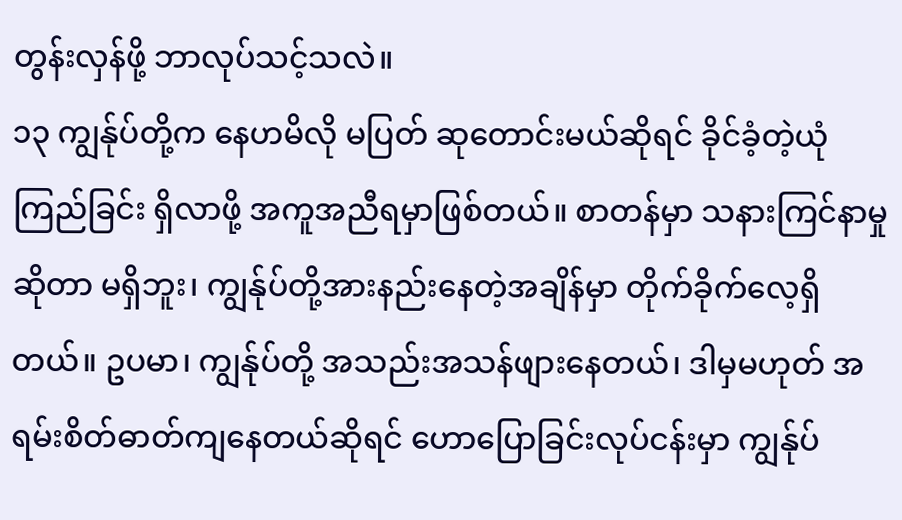တွန်းလှန်ဖို့ ဘာလုပ်သင့်သလဲ။
၁၃ ကျွန်ုပ်တို့က နေဟမိလို မပြတ် ဆုတောင်းမယ်ဆိုရင် ခိုင်ခံ့တဲ့ယုံကြည်ခြင်း ရှိလာဖို့ အကူအညီရမှာဖြစ်တယ်။ စာတန်မှာ သနားကြင်နာမှုဆိုတာ မရှိဘူး၊ ကျွန်ုပ်တို့အားနည်းနေတဲ့အချိန်မှာ တိုက်ခိုက်လေ့ရှိတယ်။ ဥပမာ၊ ကျွန်ုပ်တို့ အသည်းအသန်ဖျားနေတယ်၊ ဒါမှမဟုတ် အရမ်းစိတ်ဓာတ်ကျနေတယ်ဆိုရင် ဟောပြောခြင်းလုပ်ငန်းမှာ ကျွန်ုပ်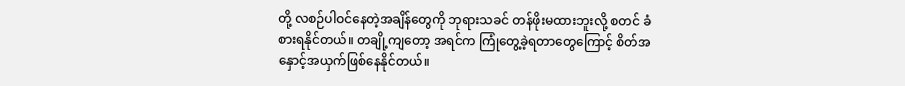တို့ လစဉ်ပါဝင်နေတဲ့အချိန်တွေကို ဘုရားသခင် တန်ဖိုးမထားဘူးလို့ စတင် ခံစားရနိုင်တယ်။ တချို့ကျတော့ အရင်က ကြုံတွေ့ခဲ့ရတာတွေကြောင့် စိတ်အနှောင့်အယှက်ဖြစ်နေနိုင်တယ်။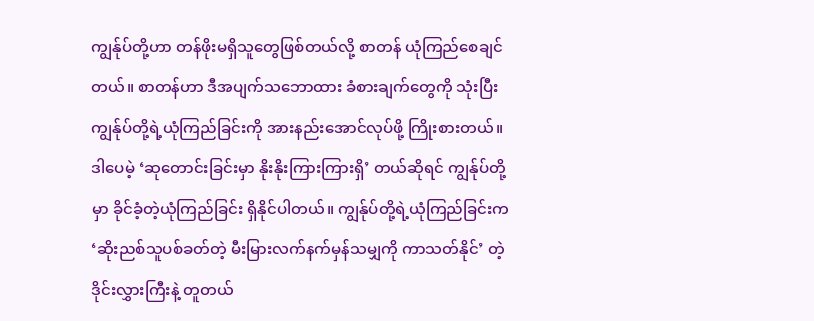ကျွန်ုပ်တို့ဟာ တန်ဖိုးမရှိသူတွေဖြစ်တယ်လို့ စာတန် ယုံကြည်စေချင်တယ်။ စာတန်ဟာ ဒီအပျက်သဘောထား ခံစားချက်တွေကို သုံးပြီး ကျွန်ုပ်တို့ရဲ့ယုံကြည်ခြင်းကို အားနည်းအောင်လုပ်ဖို့ ကြိုးစားတယ်။ ဒါပေမဲ့ ‘ဆုတောင်းခြင်းမှာ နိုးနိုးကြားကြားရှိ’ တယ်ဆိုရင် ကျွန်ုပ်တို့မှာ ခိုင်ခံ့တဲ့ယုံကြည်ခြင်း ရှိနိုင်ပါတယ်။ ကျွန်ုပ်တို့ရဲ့ယုံကြည်ခြင်းက ‘ဆိုးညစ်သူပစ်ခတ်တဲ့ မီးမြားလက်နက်မှန်သမျှကို ကာသတ်နိုင်’ တဲ့ဒိုင်းလွှားကြီးနဲ့ တူတယ်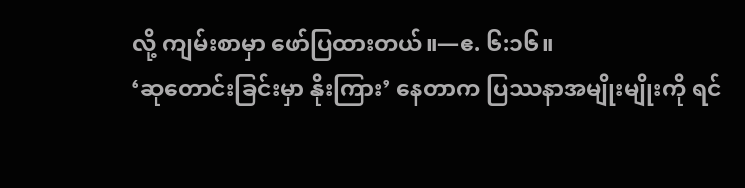လို့ ကျမ်းစာမှာ ဖော်ပြထားတယ်။—ဧ. ၆:၁၆။
‘ဆုတောင်းခြင်းမှာ နိုးကြား’ နေတာက ပြဿနာအမျိုးမျိုးကို ရင်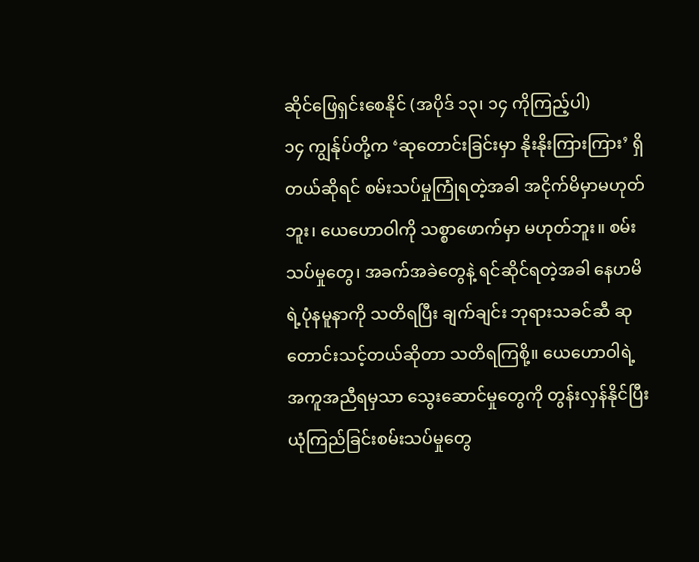ဆိုင်ဖြေရှင်းစေနိုင် (အပိုဒ် ၁၃၊ ၁၄ ကိုကြည့်ပါ)
၁၄ ကျွန်ုပ်တို့က ‘ဆုတောင်းခြင်းမှာ နိုးနိုးကြားကြား’ ရှိတယ်ဆိုရင် စမ်းသပ်မှုကြုံရတဲ့အခါ အငိုက်မိမှာမဟုတ်ဘူး၊ ယေဟောဝါကို သစ္စာဖောက်မှာ မဟုတ်ဘူး။ စမ်းသပ်မှုတွေ၊ အခက်အခဲတွေနဲ့ ရင်ဆိုင်ရတဲ့အခါ နေဟမိရဲ့ပုံနမူနာကို သတိရပြီး ချက်ချင်း ဘုရားသခင်ဆီ ဆုတောင်းသင့်တယ်ဆိုတာ သတိရကြစို့။ ယေဟောဝါရဲ့ အကူအညီရမှသာ သွေးဆောင်မှုတွေကို တွန်းလှန်နိုင်ပြီး ယုံကြည်ခြင်းစမ်းသပ်မှုတွေ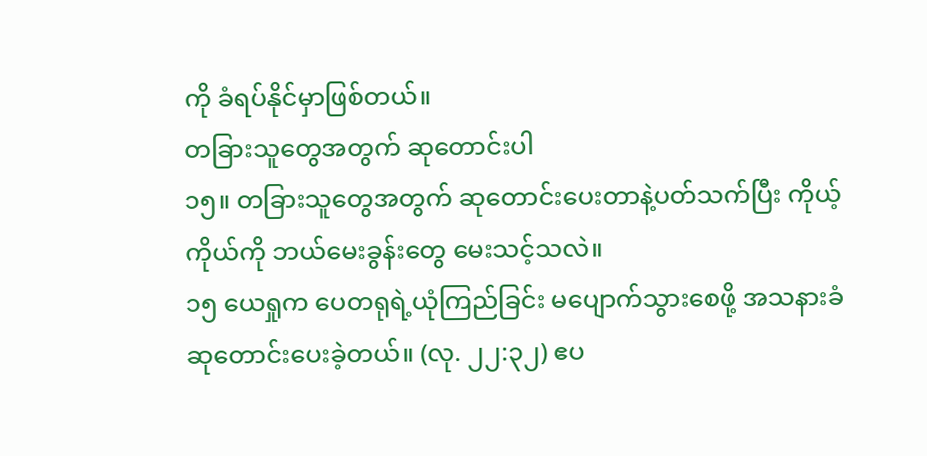ကို ခံရပ်နိုင်မှာဖြစ်တယ်။
တခြားသူတွေအတွက် ဆုတောင်းပါ
၁၅။ တခြားသူတွေအတွက် ဆုတောင်းပေးတာနဲ့ပတ်သက်ပြီး ကိုယ့်ကိုယ်ကို ဘယ်မေးခွန်းတွေ မေးသင့်သလဲ။
၁၅ ယေရှုက ပေတရုရဲ့ယုံကြည်ခြင်း မပျောက်သွားစေဖို့ အသနားခံဆုတောင်းပေးခဲ့တယ်။ (လု. ၂၂:၃၂) ဧပ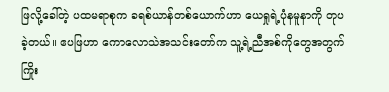ဖြလို့ခေါ်တဲ့ ပထမရာစုက ခရစ်ယာန်တစ်ယောက်ဟာ ယေရှုရဲ့ပုံနမူနာကို တုပခဲ့တယ်။ ဧပဖြဟာ ကောလောသဲအသင်းတော်က သူ့ရဲ့ညီအစ်ကိုတွေအတွက် ကြိုး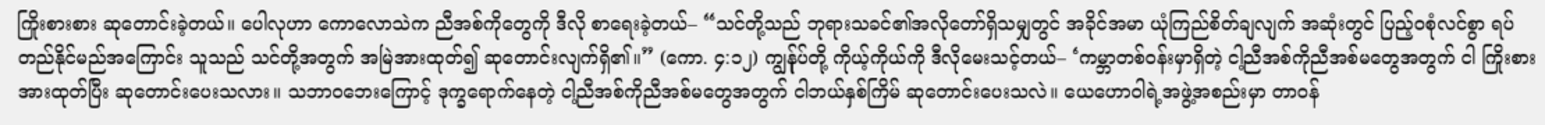ကြိုးစားစား ဆုတောင်းခဲ့တယ်။ ပေါလုဟာ ကောလောသဲက ညီအစ်ကိုတွေကို ဒီလို စာရေးခဲ့တယ်– “သင်တို့သည် ဘုရားသခင်၏အလိုတော်ရှိသမျှတွင် အခိုင်အမာ ယုံကြည်စိတ်ချလျက် အဆုံးတွင် ပြည့်ဝစုံလင်စွာ ရပ်တည်နိုင်မည်အကြောင်း သူသည် သင်တို့အတွက် အမြဲအားထုတ်၍ ဆုတောင်းလျက်ရှိ၏။” (ကော. ၄:၁၂) ကျွန်ုပ်တို့ ကိုယ့်ကိုယ်ကို ဒီလိုမေးသင့်တယ်– ‘ကမ္ဘာတစ်ဝန်းမှာရှိတဲ့ ငါ့ညီအစ်ကိုညီအစ်မတွေအတွက် ငါ ကြိုးစားအားထုတ်ပြီး ဆုတောင်းပေးသလား။ သဘာဝဘေးကြောင့် ဒုက္ခရောက်နေတဲ့ ငါ့ညီအစ်ကိုညီအစ်မတွေအတွက် ငါဘယ်နှစ်ကြိမ် ဆုတောင်းပေးသလဲ။ ယေဟောဝါရဲ့အဖွဲ့အစည်းမှာ တာဝန်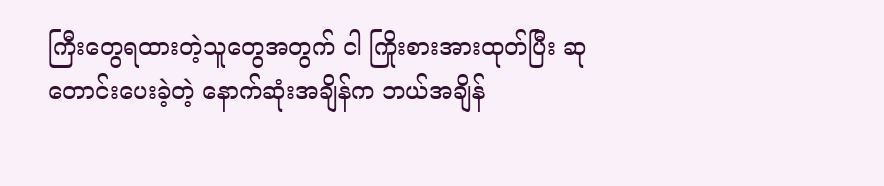ကြီးတွေရထားတဲ့သူတွေအတွက် ငါ ကြိုးစားအားထုတ်ပြီး ဆုတောင်းပေးခဲ့တဲ့ နောက်ဆုံးအချိန်က ဘယ်အချိန်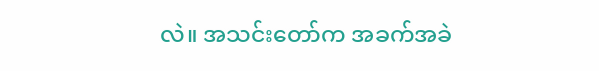လဲ။ အသင်းတော်က အခက်အခဲ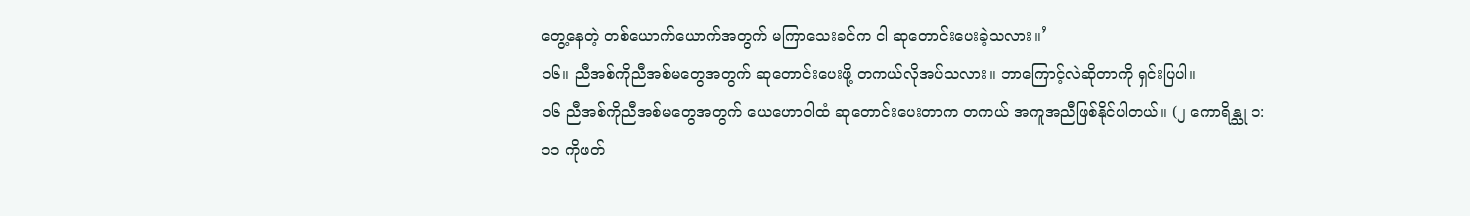တွေ့နေတဲ့ တစ်ယောက်ယောက်အတွက် မကြာသေးခင်က ငါ ဆုတောင်းပေးခဲ့သလား။’
၁၆။ ညီအစ်ကိုညီအစ်မတွေအတွက် ဆုတောင်းပေးဖို့ တကယ်လိုအပ်သလား။ ဘာကြောင့်လဲဆိုတာကို ရှင်းပြပါ။
၁၆ ညီအစ်ကိုညီအစ်မတွေအတွက် ယေဟောဝါထံ ဆုတောင်းပေးတာက တကယ် အကူအညီဖြစ်နိုင်ပါတယ်။ (၂ ကောရိန္သု ၁:၁၁ ကိုဖတ်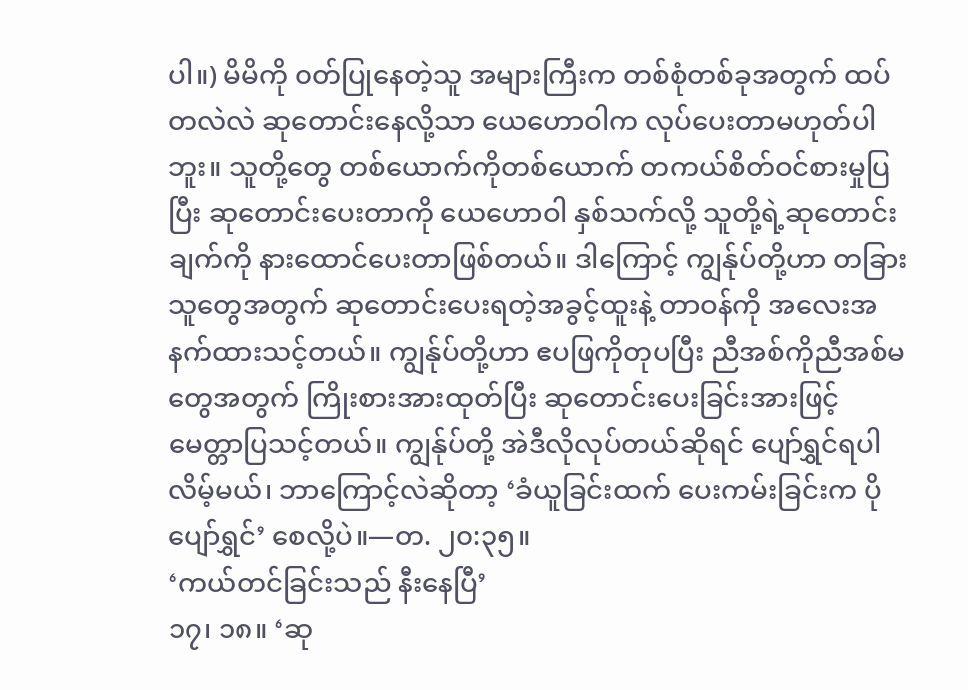ပါ။) မိမိကို ၀တ်ပြုနေတဲ့သူ အများကြီးက တစ်စုံတစ်ခုအတွက် ထပ်တလဲလဲ ဆုတောင်းနေလို့သာ ယေဟောဝါက လုပ်ပေးတာမဟုတ်ပါဘူး။ သူတို့တွေ တစ်ယောက်ကိုတစ်ယောက် တကယ်စိတ်ဝင်စားမှုပြပြီး ဆုတောင်းပေးတာကို ယေဟောဝါ နှစ်သက်လို့ သူတို့ရဲ့ဆုတောင်းချက်ကို နားထောင်ပေးတာဖြစ်တယ်။ ဒါကြောင့် ကျွန်ုပ်တို့ဟာ တခြားသူတွေအတွက် ဆုတောင်းပေးရတဲ့အခွင့်ထူးနဲ့ တာဝန်ကို အလေးအနက်ထားသင့်တယ်။ ကျွန်ုပ်တို့ဟာ ဧပဖြကိုတုပပြီး ညီအစ်ကိုညီအစ်မတွေအတွက် ကြိုးစားအားထုတ်ပြီး ဆုတောင်းပေးခြင်းအားဖြင့် မေတ္တာပြသင့်တယ်။ ကျွန်ုပ်တို့ အဲဒီလိုလုပ်တယ်ဆိုရင် ပျော်ရွှင်ရပါလိမ့်မယ်၊ ဘာကြောင့်လဲဆိုတာ့ ‘ခံယူခြင်းထက် ပေးကမ်းခြင်းက ပိုပျော်ရွှင်’ စေလို့ပဲ။—တ. ၂၀:၃၅။
‘ကယ်တင်ခြင်းသည် နီးနေပြီ’
၁၇၊ ၁၈။ ‘ဆု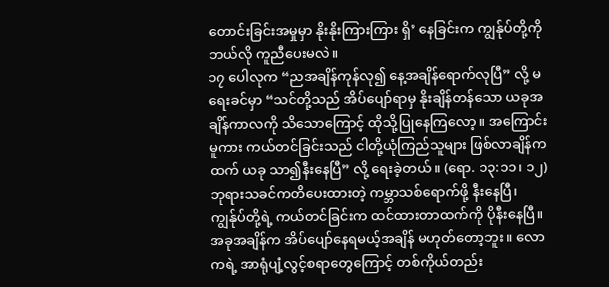တောင်းခြင်းအမှုမှာ နိုးနိုးကြားကြား ရှိ’ နေခြင်းက ကျွန်ုပ်တို့ကို ဘယ်လို ကူညီပေးမလဲ။
၁၇ ပေါလုက “ညအချိန်ကုန်လု၍ နေ့အချိန်ရောက်လုပြီ” လို့ မရေးခင်မှာ “သင်တို့သည် အိပ်ပျော်ရာမှ နိုးချိန်တန်သော ယခုအချိန်ကာလကို သိသောကြောင့် ထိုသို့ပြုနေကြလော့။ အကြောင်းမူကား ကယ်တင်ခြင်းသည် ငါတို့ယုံကြည်သူများ ဖြစ်လာချိန်ကထက် ယခု သာ၍နီးနေပြီ” လို့ ရေးခဲ့တယ်။ (ရော. ၁၃:၁၁၊ ၁၂) ဘုရားသခင်ကတိပေးထားတဲ့ ကမ္ဘာသစ်ရောက်ဖို့ နီးနေပြီ၊ ကျွန်ုပ်တို့ရဲ့ ကယ်တင်ခြင်းက ထင်ထားတာထက်ကို ပိုနီးနေပြီ။ အခုအချိန်က အိပ်ပျော်နေရမယ့်အချိန် မဟုတ်တော့ဘူး။ လောကရဲ့ အာရုံပျံ့လွင့်စရာတွေကြောင့် တစ်ကိုယ်တည်း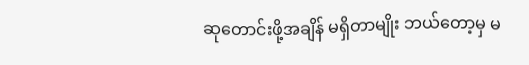ဆုတောင်းဖို့အချိန် မရှိတာမျိုး ဘယ်တော့မှ မ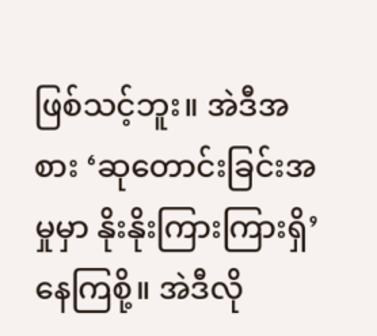ဖြစ်သင့်ဘူး။ အဲဒီအစား ‘ဆုတောင်းခြင်းအမှုမှာ နိုးနိုးကြားကြားရှိ’ နေကြစို့။ အဲဒီလို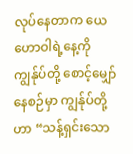လုပ်နေတာက ယေဟောဝါရဲ့နေ့ကို ကျွန်ုပ်တို့ စောင့်မျှော်နေစဉ်မှာ ကျွန်ုပ်တို့ဟာ “သန့်ရှင်းသော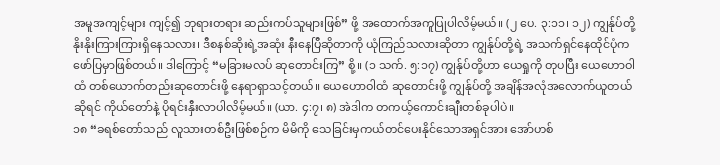အမူအကျင့်များ ကျင့်၍ ဘုရားတရား ဆည်းကပ်သူများဖြစ်” ဖို့ အထောက်အကူပြုပါလိမ့်မယ်။ (၂ ပေ. ၃:၁၁၊ ၁၂) ကျွန်ုပ်တို့ နိုးနိုးကြားကြားရှိနေသလား၊ ဒီစနစ်ဆိုးရဲ့အဆုံး နီးနေပြီဆိုတာကို ယုံကြည်သလားဆိုတာ ကျွန်ုပ်တို့ရဲ့ အသက်ရှင်နေထိုင်ပုံက ဖော်ပြမှာဖြစ်တယ်။ ဒါကြောင့် “မခြားမလပ် ဆုတောင်းကြ” စို့။ (၁ သက်. ၅:၁၇) ကျွန်ုပ်တို့ဟာ ယေရှုကို တုပပြီး ယေဟောဝါထံ တစ်ယောက်တည်းဆုတောင်းဖို့ နေရာရှာသင့်တယ်။ ယေဟောဝါထံ ဆုတောင်းဖို့ ကျွန်ုပ်တို့ အချိန်အလုံအလောက်ယူတယ်ဆိုရင် ကိုယ်တော်နဲ့ ပိုရင်းနှီးလာပါလိမ့်မယ်။ (ယာ. ၄:၇၊ ၈) အဲဒါက တကယ့်ကောင်းချီးတစ်ခုပါပဲ။
၁၈ “ခရစ်တော်သည် လူသားတစ်ဦးဖြစ်စဉ်က မိမိကို သေခြင်းမှကယ်တင်ပေးနိုင်သောအရှင်အား အော်ဟစ်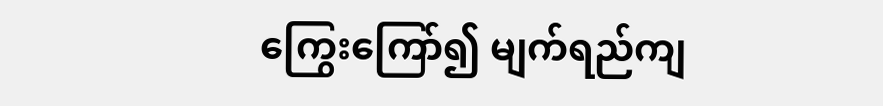ကြွေးကြော်၍ မျက်ရည်ကျ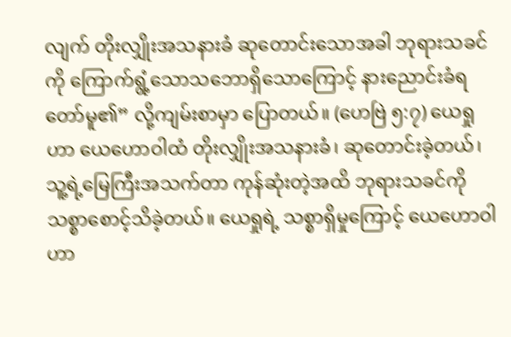လျက် တိုးလျှိုးအသနားခံ ဆုတောင်းသောအခါ ဘုရားသခင်ကို ကြောက်ရွံ့သောသဘောရှိသောကြောင့် နားညောင်းခံရတော်မူ၏” လို့ကျမ်းစာမှာ ပြောတယ်။ (ဟေဗြဲ ၅:၇) ယေရှုဟာ ယေဟောဝါထံ တိုးလျှိုးအသနားခံ၊ ဆုတောင်းခဲ့တယ်၊ သူ့ရဲ့မြေကြီးအသက်တာ ကုန်ဆုံးတဲ့အထိ ဘုရားသခင်ကို သစ္စာစောင့်သိခဲ့တယ်။ ယေရှုရဲ့ သစ္စာရှိမှုကြောင့် ယေဟောဝါဟာ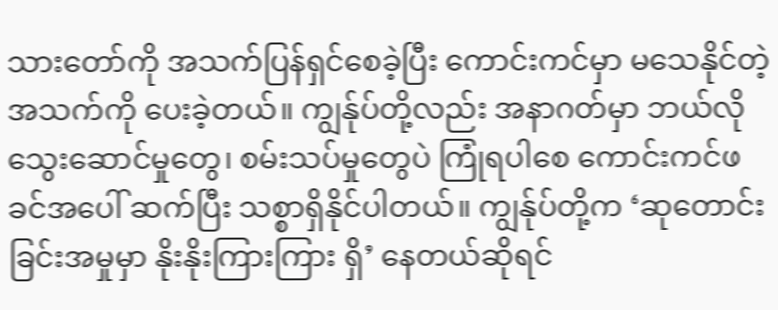သားတော်ကို အသက်ပြန်ရှင်စေခဲ့ပြီး ကောင်းကင်မှာ မသေနိုင်တဲ့အသက်ကို ပေးခဲ့တယ်။ ကျွန်ုပ်တို့လည်း အနာဂတ်မှာ ဘယ်လို သွေးဆောင်မှုတွေ၊ စမ်းသပ်မှုတွေပဲ ကြုံရပါစေ ကောင်းကင်ဖခင်အပေါ် ဆက်ပြီး သစ္စာရှိနိုင်ပါတယ်။ ကျွန်ုပ်တို့က ‘ဆုတောင်းခြင်းအမှုမှာ နိုးနိုးကြားကြား ရှိ’ နေတယ်ဆိုရင်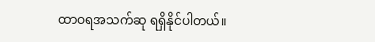ထာဝရအသက်ဆု ရရှိနိုင်ပါတယ်။